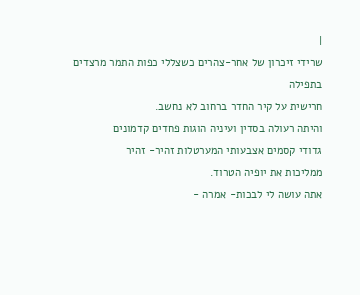|
שרידי זיכרון של אחר-צהרים כשצללי כפות התמר מרצדים בתפילה
חרישית על קיר החדר ברחוב לא נחשב.
והיתה רעולה בסדין ועיניה הוגות פחדים קדמונים
גדודי קסמים אצבעותי המערטלות זהיר- זהיר
ממליכות את יופיה הטרוד.
אתה עושה לי לבכות- אמרה -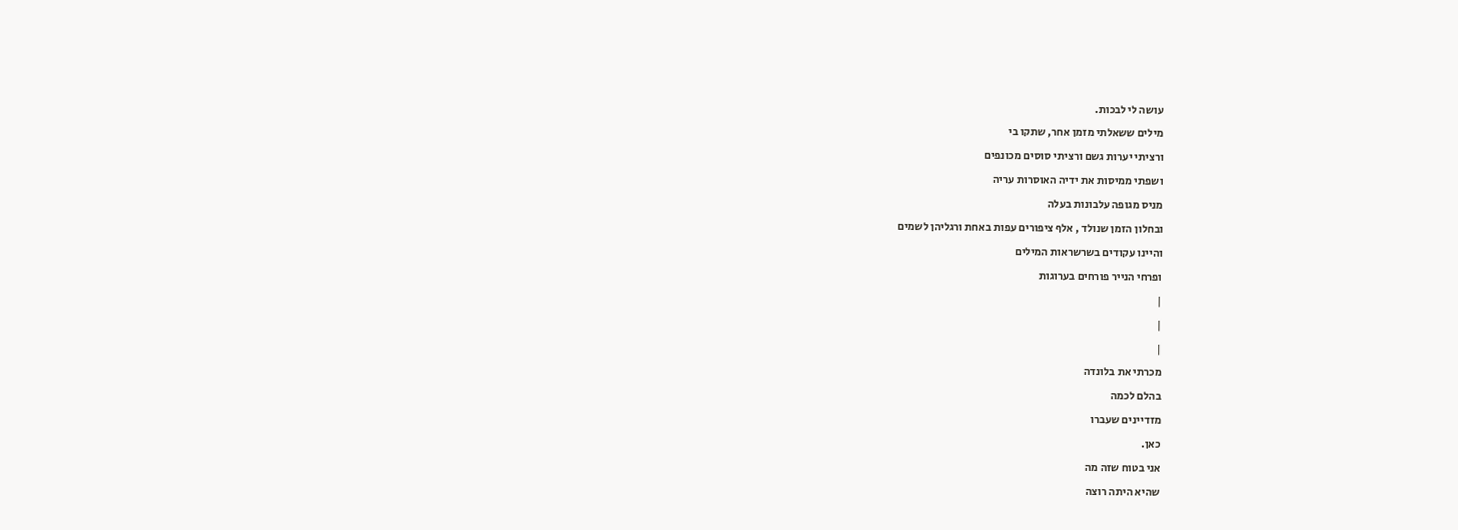עושה לי לבכות.
מילים ששאלתי מזמן אחר, שתקו בי
ורציתי יערות גשם ורציתי סוסים מכונפים
ושפתי ממיסות את ידיה האוסרות עריה
מניס מגופה עלבונות בעלה
ובחלון הזמן שנולד , אלף ציפורים עפות באחת ורגליהן לשמים
והיינו עקודים בשרשראות המילים
ופרחי הנייר פורחים בערוגות
|
|
|
מכרתי את בלונדה
בהלם לכמה
מזדיינים שעברו
כאן.
אני בטוח שזה מה
שהיא היתה רוצה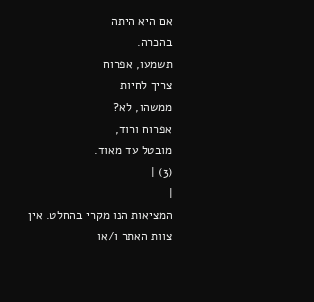אם היא היתה
בהכרה.
תשמעו, אפרוח
צריך לחיות
ממשהו, לא?
אפרוח ורוד,
מובטל עד מאוד.
(3) |
|
המציאות הנו מקרי בהחלט. אין צוות האתר ו/או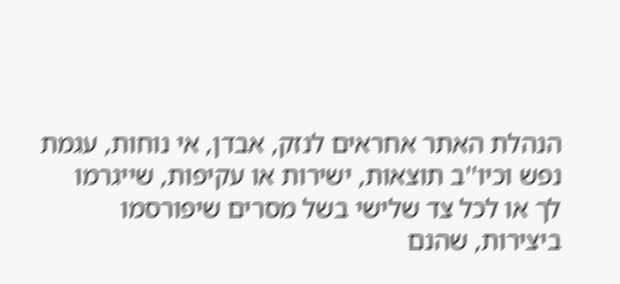הנהלת האתר אחראים לנזק, אבדן, אי נוחות, עגמת
נפש וכיו''ב תוצאות, ישירות או עקיפות, שייגרמו
לך או לכל צד שלישי בשל מסרים שיפורסמו
ביצירות, שהנם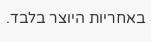באחריות היוצר בלבד.